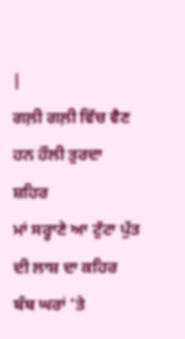|
ਗਲ਼ੀ ਗਲ਼ੀ ਵਿੱਚ ਵੈਣ ਹਨ ਹੌਲੀ ਤੁਰਦਾ ਸ਼ਹਿਰ
ਮਾਂ ਸਰ੍ਹਾਣੇ ਆ ਟੁੱਟਾ ਪੁੱਤ ਦੀ ਲਾਸ਼ ਦਾ ਕਹਿਰ
ਬੰਬ ਘਰਾਂ ‘ਤੇ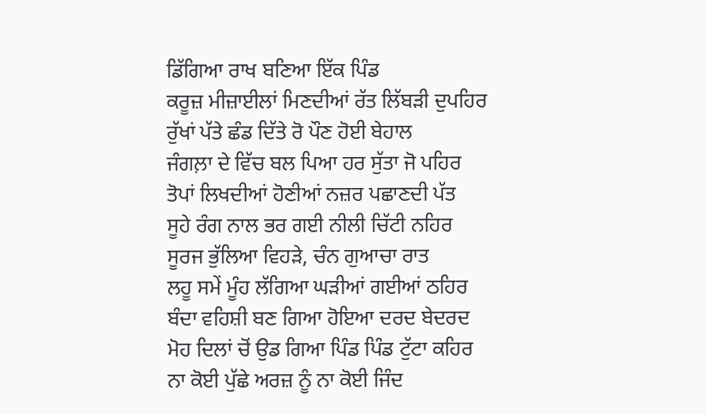ਡਿੱਗਿਆ ਰਾਖ ਬਣਿਆ ਇੱਕ ਪਿੰਡ
ਕਰੂਜ਼ ਮੀਜ਼ਾਈਲਾਂ ਮਿਣਦੀਆਂ ਰੱਤ ਲਿੱਬੜੀ ਦੁਪਹਿਰ
ਰੁੱਖਾਂ ਪੱਤੇ ਛੰਡ ਦਿੱਤੇ ਰੋ ਪੌਣ ਹੋਈ ਬੇਹਾਲ
ਜੰਗਲ਼ਾ ਦੇ ਵਿੱਚ ਬਲ ਪਿਆ ਹਰ ਸੁੱਤਾ ਜੋ ਪਹਿਰ
ਤੋਪਾਂ ਲਿਖਦੀਆਂ ਹੋਣੀਆਂ ਨਜ਼ਰ ਪਛਾਣਦੀ ਪੱਤ
ਸੂਹੇ ਰੰਗ ਨਾਲ ਭਰ ਗਈ ਨੀਲੀ ਚਿੱਟੀ ਨਹਿਰ
ਸੂਰਜ ਭੁੱਲਿਆ ਵਿਹੜੇ, ਚੰਨ ਗੁਆਚਾ ਰਾਤ
ਲਹੂ ਸਮੇਂ ਮੂੰਹ ਲੱਗਿਆ ਘੜੀਆਂ ਗਈਆਂ ਠਹਿਰ
ਬੰਦਾ ਵਹਿਸ਼ੀ ਬਣ ਗਿਆ ਹੋਇਆ ਦਰਦ ਬੇਦਰਦ
ਮੋਹ ਦਿਲਾਂ ਚੋਂ ਉਡ ਗਿਆ ਪਿੰਡ ਪਿੰਡ ਟੁੱਟਾ ਕਹਿਰ
ਨਾ ਕੋਈ ਪੁੱਛੇ ਅਰਜ਼ ਨੂੰ ਨਾ ਕੋਈ ਜਿੰਦ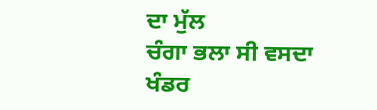ਦਾ ਮੁੱਲ
ਚੰਗਾ ਭਲਾ ਸੀ ਵਸਦਾ ਖੰਡਰ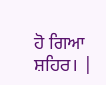ਹੋ ਗਿਆ ਸ਼ਹਿਰ। |